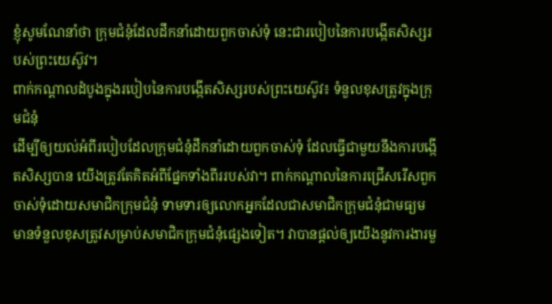ខ្ញុំសូមណែនាំថា ក្រុមជំនុំដែលដឹកនាំដោយពួកចាស់ទុំ នេះជារបៀបនៃការបង្កើតសិស្សរបស់ព្រះយេស៊ូវ។
ពាក់កណ្ដាលដំបូងក្នុងរបៀបនៃការបង្កើតសិស្សរបស់ព្រះយេស៊ូវ៖ ទំនួលខុសត្រូវក្នុងក្រុមជំនុំ
ដើម្បីឲ្យយល់អំពីរបៀបដែលក្រុមជំនុំដឹកនាំដោយពួកចាស់ទុំ ដែលធ្វើជាមួយនឹងការបង្កើតសិស្សបាន យើងត្រូវតែគិតអំពីផ្នែកទាំងពីររបស់វា។ ពាក់កណ្ដាលនៃការជ្រើសរើសពួកចាស់ទុំដោយសមាជិកក្រុមជំនុំ ទាមទារឲ្យលោកអ្នកដែលជាសមាជិកក្រុមជំនុំជាមធ្យម មានទំនួលខុសត្រូវសម្រាប់សមាជិកក្រុមជំនុំផ្សេងទៀត។ វាបានផ្ដល់ឲ្យយើងនូវការងារមួ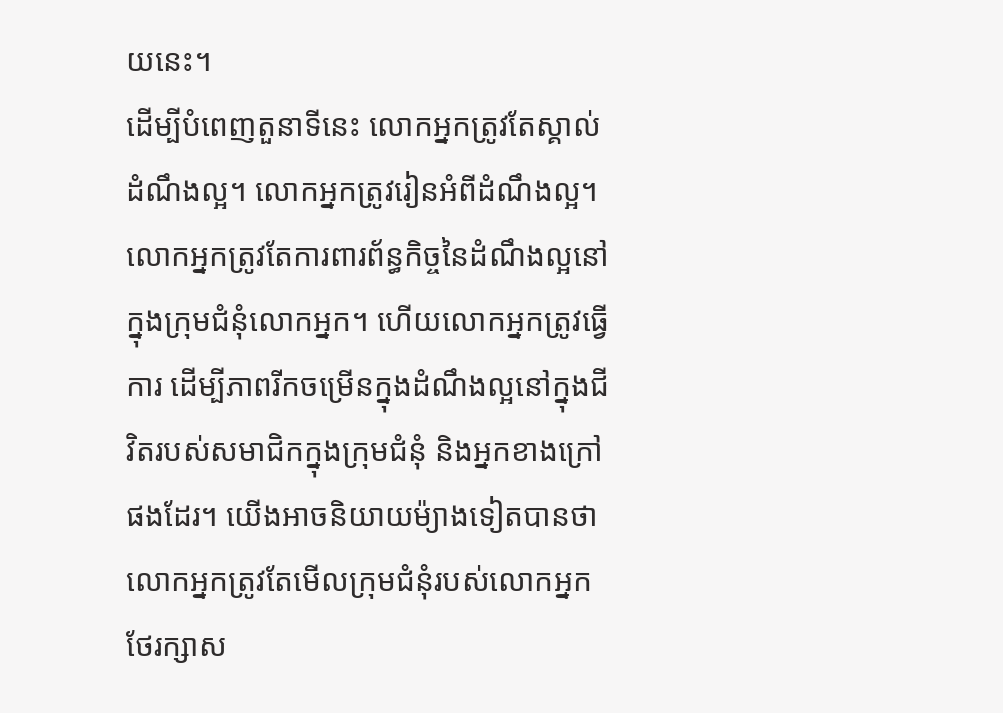យនេះ។
ដើម្បីបំពេញតួនាទីនេះ លោកអ្នកត្រូវតែស្គាល់ដំណឹងល្អ។ លោកអ្នកត្រូវរៀនអំពីដំណឹងល្អ។ លោកអ្នកត្រូវតែការពារព័ន្ធកិច្ចនៃដំណឹងល្អនៅក្នុងក្រុមជំនុំលោកអ្នក។ ហើយលោកអ្នកត្រូវធ្វើការ ដើម្បីភាពរីកចម្រើនក្នុងដំណឹងល្អនៅក្នុងជីវិតរបស់សមាជិកក្នុងក្រុមជំនុំ និងអ្នកខាងក្រៅផងដែរ។ យើងអាចនិយាយម៉្យាងទៀតបានថា លោកអ្នកត្រូវតែមើលក្រុមជំនុំរបស់លោកអ្នក ថែរក្សាស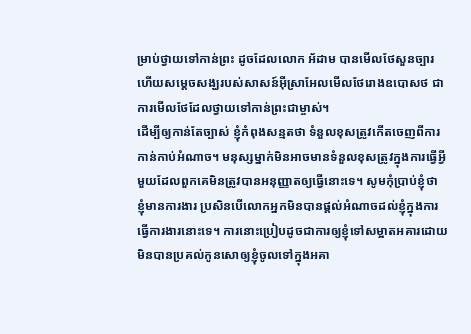ម្រាប់ថ្វាយទៅកាន់ព្រះ ដូចដែលលោក អ័ដាម បានមើលថែសួនច្បារ ហើយសម្ដេចសង្ឃរបស់សាសន៍អ៊ីស្រាអែលមើលថែរោងឧបោសថ ជាការមើលថែដែលថ្វាយទៅកាន់ព្រះជាម្ចាស់។
ដើម្បីឲ្យកាន់តែច្បាស់ ខ្ញុំកំពុងសន្មតថា ទំនួលខុសត្រូវកើតចេញពីការកាន់កាប់អំណាច។ មនុស្សម្នាក់មិនអាចមានទំនួលខុសត្រូវក្នុងការធ្វើអ្វីមួយដែលពួកគេមិនត្រូវបានអនុញ្ញាតឲ្យធ្វើនោះទេ។ សូមកុំប្រាប់ខ្ញុំថា ខ្ញុំមានការងារ ប្រសិនបើលោកអ្នកមិនបានផ្ដល់អំណាចដល់ខ្ញុំក្នុងការធ្វើការងារនោះទេ។ ការនោះប្រៀបដូចជាការឲ្យខ្ញុំទៅសម្អាតអគារដោយមិនបានប្រគល់កូនសោឲ្យខ្ញុំចូលទៅក្នុងអគា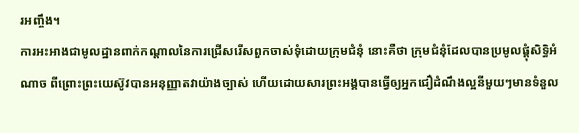រអញ្ចឹង។
ការអះអាងជាមូលដ្ឋានពាក់កណ្ដាលនៃការជ្រើសរើសពួកចាស់ទុំដោយក្រុមជំនុំ នោះគឺថា ក្រុមជំនុំដែលបានប្រមូលផ្ដុំសិទ្ធិអំណាច ពីព្រោះព្រះយេស៊ូវបានអនុញ្ញាតវាយ៉ាងច្បាស់ ហើយដោយសារព្រះអង្គបានធ្វើឲ្យអ្នកជឿដំណឹងល្អនីមួយៗមានទំនួល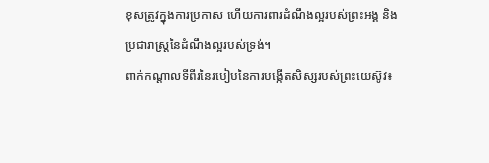ខុសត្រូវក្នុងការប្រកាស ហើយការពារដំណឹងល្អរបស់ព្រះអង្គ និងប្រជារាស្ត្រនៃដំណឹងល្អរបស់ទ្រង់។
ពាក់កណ្ដាលទីពីរនៃរបៀបនៃការបង្កើតសិស្សរបស់ព្រះយេស៊ូវ៖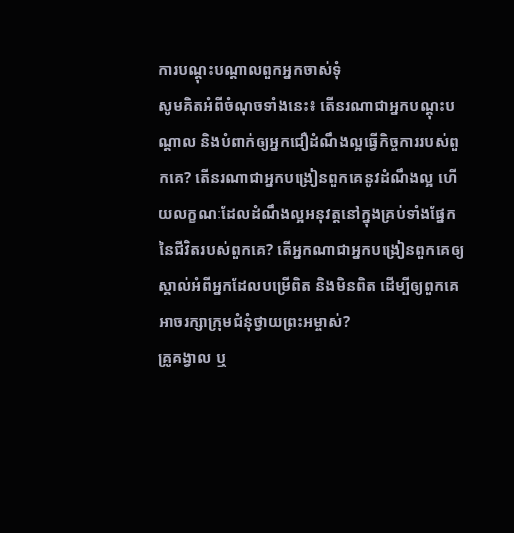ការបណ្ដុះបណ្ដាលពួកអ្នកចាស់ទុំ
សូមគិតអំពីចំណុចទាំងនេះ៖ តើនរណាជាអ្នកបណ្ដុះបណ្ដាល និងបំពាក់ឲ្យអ្នកជឿដំណឹងល្អធ្វើកិច្ចការរបស់ពួកគេ? តើនរណាជាអ្នកបង្រៀនពួកគេនូវដំណឹងល្អ ហើយលក្ខណៈដែលដំណឹងល្អអនុវត្តនៅក្នុងគ្រប់ទាំងផ្នែកនៃជីវិតរបស់ពួកគេ? តើអ្នកណាជាអ្នកបង្រៀនពួកគេឲ្យស្គាល់អំពីអ្នកដែលបម្រើពិត និងមិនពិត ដើម្បីឲ្យពួកគេអាចរក្សាក្រុមជំនុំថ្វាយព្រះអម្ចាស់?
គ្រូគង្វាល ឬ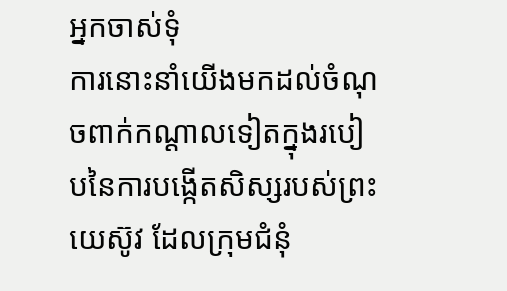អ្នកចាស់ទុំ
ការនោះនាំយើងមកដល់ចំណុចពាក់កណ្ដាលទៀតក្នុងរបៀបនៃការបង្កើតសិស្សរបស់ព្រះយេស៊ូវ ដែលក្រុមជំនុំ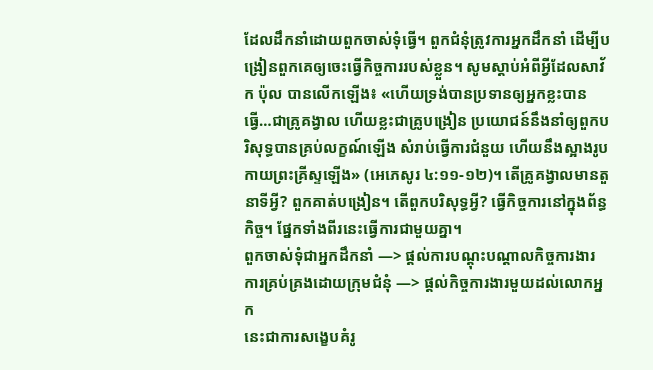ដែលដឹកនាំដោយពួកចាស់ទុំធ្វើ។ ពួកជំនុំត្រូវការអ្នកដឹកនាំ ដើម្បីបង្រៀនពួកគេឲ្យចេះធ្វើកិច្ចការរបស់ខ្លួន។ សូមស្ដាប់អំពីអ្វីដែលសាវ័ក ប៉ុល បានលើកឡើង៖ «ហើយទ្រង់បានប្រទានឲ្យអ្នកខ្លះបានធ្វើ…ជាគ្រូគង្វាល ហើយខ្លះជាគ្រូបង្រៀន ប្រយោជន៍នឹងនាំឲ្យពួកបរិសុទ្ធបានគ្រប់លក្ខណ៍ឡើង សំរាប់ធ្វើការជំនួយ ហើយនឹងស្អាងរូបកាយព្រះគ្រីស្ទឡើង» (អេភេសូរ ៤:១១-១២)។ តើគ្រូគង្វាលមានតួនាទីអ្វី? ពួកគាត់បង្រៀន។ តើពួកបរិសុទ្ធអ្វី? ធ្វើកិច្ចការនៅក្នុងព័ន្ធកិច្ច។ ផ្នែកទាំងពីរនេះធ្វើការជាមួយគ្នា។
ពួកចាស់ទុំជាអ្នកដឹកនាំ —> ផ្ដល់ការបណ្ដុះបណ្ដាលកិច្ចការងារ
ការគ្រប់គ្រងដោយក្រុមជំនុំ —> ផ្ដល់កិច្ចការងារមួយដល់លោកអ្នក
នេះជាការសង្ខេបគំរូ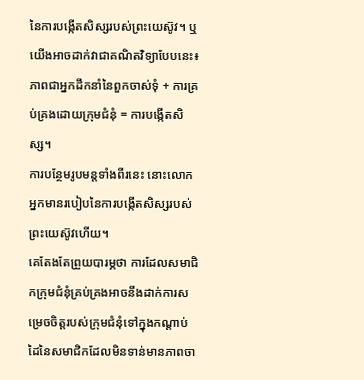នៃការបង្កើតសិស្សរបស់ព្រះយេស៊ូវ។ ឬយើងអាចដាក់វាជាគណិតវិទ្យាបែបនេះ៖
ភាពជាអ្នកដឹកនាំនៃពួកចាស់ទុំ + ការគ្រប់គ្រងដោយក្រុមជំនុំ = ការបង្កើតសិស្ស។
ការបន្ថែមរូបមន្តទាំងពីរនេះ នោះលោកអ្នកមានរបៀបនៃការបង្កើតសិស្សរបស់ព្រះយេស៊ូវហើយ។
គេតែងតែព្រួយបារម្ភថា ការដែលសមាជិកក្រុមជំនុំគ្រប់គ្រងអាចនឹងដាក់ការសម្រេចចិត្តរបស់ក្រុមជំនុំទៅក្នុងកណ្ដាប់ដៃនៃសមាជិកដែលមិនទាន់មានភាពចា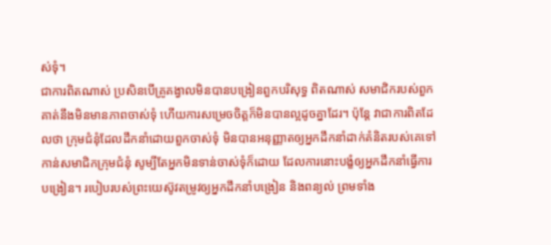ស់ទុំ។
ជាការពិតណាស់ ប្រសិនបើគ្រូគង្វាលមិនបានបង្រៀនពួកបរិសុទ្ធ ពិតណាស់ សមាជិករបស់ពួកគាត់នឹងមិនមានភាពចាស់ទុំ ហើយការសម្រេចចិត្តក៏មិនបានល្អដូចគ្នាដែរ។ ប៉ុន្តែ វាជាការពិតដែលថា ក្រុមជំនុំដែលដឹកនាំដោយពួកចាស់ទុំ មិនបានអនុញ្ញាតឲ្យអ្នកដឹកនាំដាក់គំនិតរបស់គេទៅកាន់សមាជិកក្រុមជំនុំ សូម្បីតែអ្នកមិនទាន់ចាស់ទុំក៏ដោយ ដែលការនោះបង្ខំឲ្យអ្នកដឹកនាំធ្វើការបង្រៀន។ របៀបរបស់ព្រះយេស៊ូវតម្រូវឲ្យអ្នកដឹកនាំបង្រៀន និងពន្យល់ ព្រមទាំង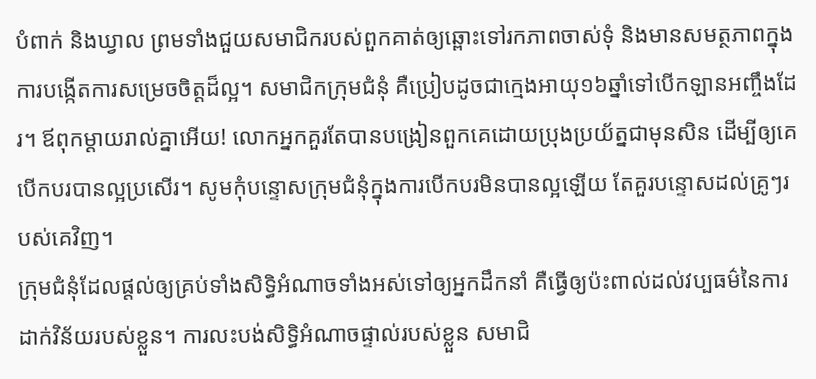បំពាក់ និងឃ្វាល ព្រមទាំងជួយសមាជិករបស់ពួកគាត់ឲ្យឆ្ពោះទៅរកភាពចាស់ទុំ និងមានសមត្ថភាពក្នុងការបង្កើតការសម្រេចចិត្តដ៏ល្អ។ សមាជិកក្រុមជំនុំ គឺប្រៀបដូចជាក្មេងអាយុ១៦ឆ្នាំទៅបើកឡានអញ្ចឹងដែរ។ ឪពុកម្ដាយរាល់គ្នាអើយ! លោកអ្នកគួរតែបានបង្រៀនពួកគេដោយប្រុងប្រយ័ត្នជាមុនសិន ដើម្បីឲ្យគេបើកបរបានល្អប្រសើរ។ សូមកុំបន្ទោសក្រុមជំនុំក្នុងការបើកបរមិនបានល្អឡើយ តែគួរបន្ទោសដល់គ្រូៗរបស់គេវិញ។
ក្រុមជំនុំដែលផ្ដល់ឲ្យគ្រប់ទាំងសិទ្ធិអំណាចទាំងអស់ទៅឲ្យអ្នកដឹកនាំ គឺធ្វើឲ្យប៉ះពាល់ដល់វប្បធម៌នៃការដាក់វិន័យរបស់ខ្លួន។ ការលះបង់សិទ្ធិអំណាចផ្ទាល់របស់ខ្លួន សមាជិ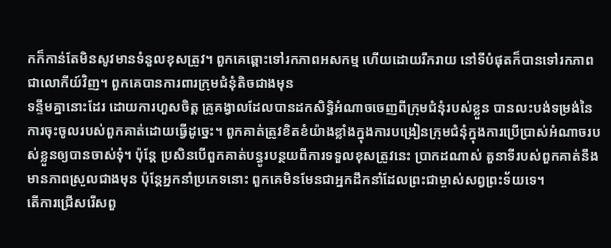កក៏កាន់តែមិនសូវមានទំនួលខុសត្រូវ។ ពួកគេឆ្ពោះទៅរកភាពអសកម្ម ហើយដោយរីករាយ នៅទីបំផុតក៏បានទៅរកភាពជាលោកីយ៍វិញ។ ពួកគេបានការពារក្រុមជំនុំតិចជាងមុន
ទន្ទឹមគ្នានោះដែរ ដោយការហួសចិត្ត គ្រូគង្វាលដែលបានដកសិទ្ធិអំណាចចេញពីក្រុមជំនុំរបស់ខ្លួន បានលះបង់ទម្រង់នៃការចុះចូលរបស់ពួកគាត់ដោយធ្វើដូច្នេះ។ ពួកគាត់ត្រូវខិតខំយ៉ាងខ្លាំងក្នុងការបង្រៀនក្រុមជំនុំក្នុងការប្រើប្រាស់អំណាចរបស់ខ្លួនឲ្យបានចាស់ទុំ។ ប៉ុន្តែ ប្រសិនបើពួកគាត់បន្ធូរបន្ថយពីការទទួលខុសត្រូវនេះ ប្រាកដណាស់ តួនាទីរបស់ពួកគាត់នឹងមានភាពស្រួលជាងមុន ប៉ុន្តែអ្នកនាំប្រភេទនោះ ពួកគេមិនមែនជាអ្នកដឹកនាំដែលព្រះជាម្ចាស់សព្វព្រះទ័យទេ។
តើការជ្រើសរើសពួ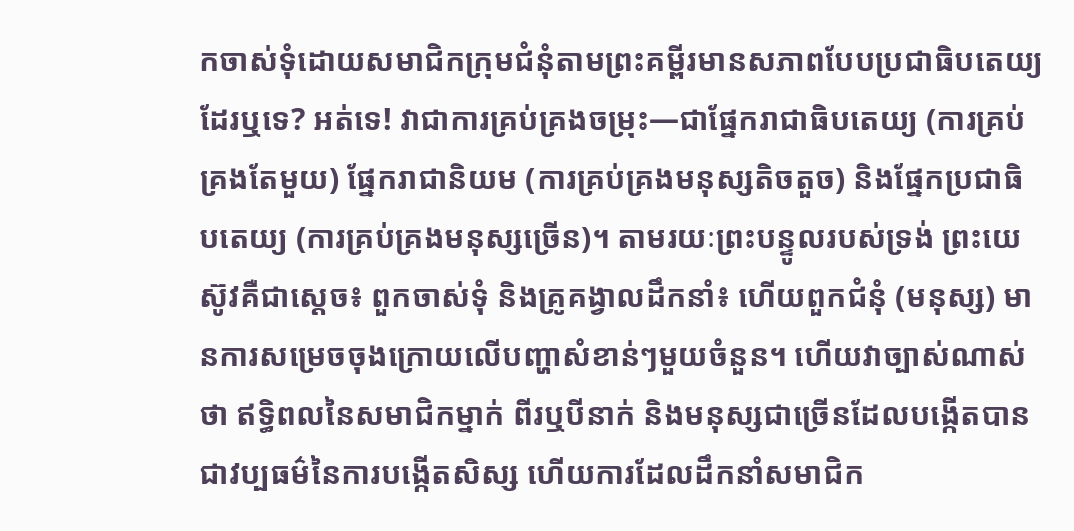កចាស់ទុំដោយសមាជិកក្រុមជំនុំតាមព្រះគម្ពីរមានសភាពបែបប្រជាធិបតេយ្យដែរឬទេ? អត់ទេ! វាជាការគ្រប់គ្រងចម្រុះ—ជាផ្នែករាជាធិបតេយ្យ (ការគ្រប់គ្រងតែមួយ) ផ្នែករាជានិយម (ការគ្រប់គ្រងមនុស្សតិចតួច) និងផ្នែកប្រជាធិបតេយ្យ (ការគ្រប់គ្រងមនុស្សច្រើន)។ តាមរយៈព្រះបន្ទូលរបស់ទ្រង់ ព្រះយេស៊ូវគឺជាស្ដេច៖ ពួកចាស់ទុំ និងគ្រូគង្វាលដឹកនាំ៖ ហើយពួកជំនុំ (មនុស្ស) មានការសម្រេចចុងក្រោយលើបញ្ហាសំខាន់ៗមួយចំនួន។ ហើយវាច្បាស់ណាស់ថា ឥទ្ធិពលនៃសមាជិកម្នាក់ ពីរឬបីនាក់ និងមនុស្សជាច្រើនដែលបង្កើតបានជាវប្បធម៌នៃការបង្កើតសិស្ស ហើយការដែលដឹកនាំសមាជិក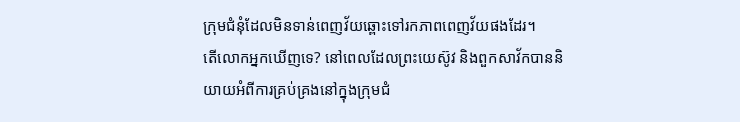ក្រុមជំនុំដែលមិនទាន់ពេញវ័យឆ្ពោះទៅរកភាពពេញវ័យផងដែរ។
តើលោកអ្នកឃើញទេ? នៅពេលដែលព្រះយេស៊ូវ និងពួកសាវ័កបាននិយាយអំពីការគ្រប់គ្រងនៅក្នុងក្រុមជំ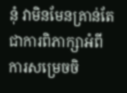នុំ វាមិនមែនគ្រាន់តែជាការពិភាក្សាអំពីការសម្រេចចិ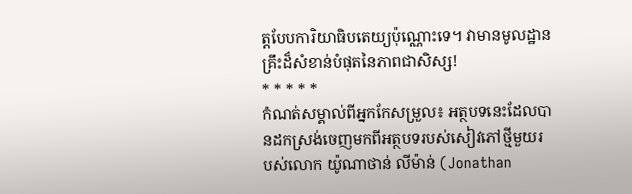ត្តបែបការិយាធិបតេយ្យប៉ុណ្ណោះទេ។ វាមានមូលដ្ឋានគ្រឹះដ៏សំខាន់បំផុតនៃភាពជាសិស្ស!
* * * * *
កំណត់សម្គាល់ពីអ្នកកែសម្រួល៖ អត្ថបទនេះដែលបានដកស្រង់ចេញមកពីអត្ថបទរបស់សៀវភៅថ្មីមួយរបស់លោក យ៉ូណាថាន់ លីម៉ាន់ (Jonathan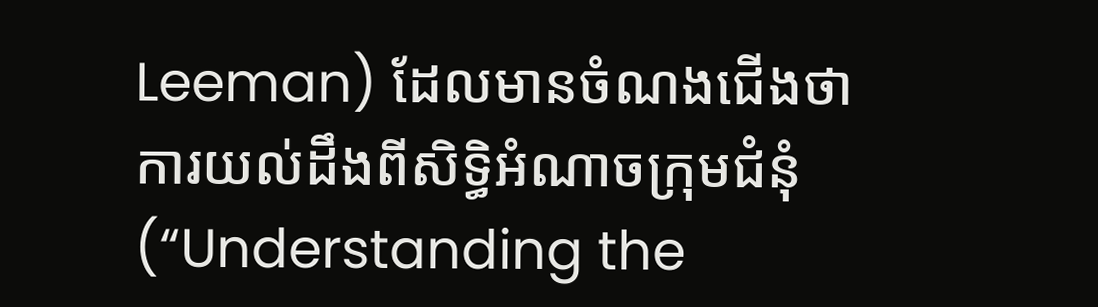Leeman) ដែលមានចំណងជើងថា ការយល់ដឹងពីសិទ្ធិអំណាចក្រុមជំនុំ (“Understanding the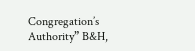Congregation’s Authority” B&H,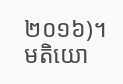២០១៦)។
មតិយោ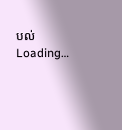បល់
Loading…